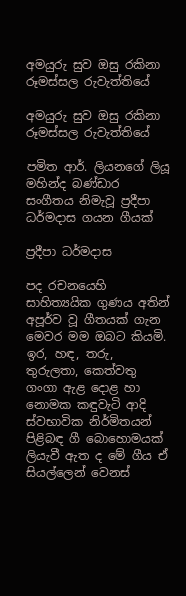අමයුරු සුව ඔසු රකිනා රූමස්සල රුවැත්තියේ

අමයුරු සුව ඔසු රකිනා රූමස්සල රුවැත්තියේ

පමිත ආර්. ලියනගේ ලියූ මහින්ද බණ්ඩාර සංගීතය නිමැවූ ප්‍රදීපා ධර්මදාස ගයන ගීයක්

ප්‍රදීපා ධර්මදාස

පද රචනයෙහි සාහිත්‍යයික ගුණය අතින් අපූර්ව වූ ගීතයක් ගැන මෙවර මම ඔබට කියමි. ඉර, හඳ, තරු, තුරුලතා, කෙත්වතු ගංගා ඇළ දොළ හා නොමක කඳුවැටි ආදි ස්වභාවික නිර්මිතයන් පිළිබඳ ගී බොහොමයක් ලියැවී ඇත ද මේ ගීය ඒ සියල්ලෙන් වෙනස්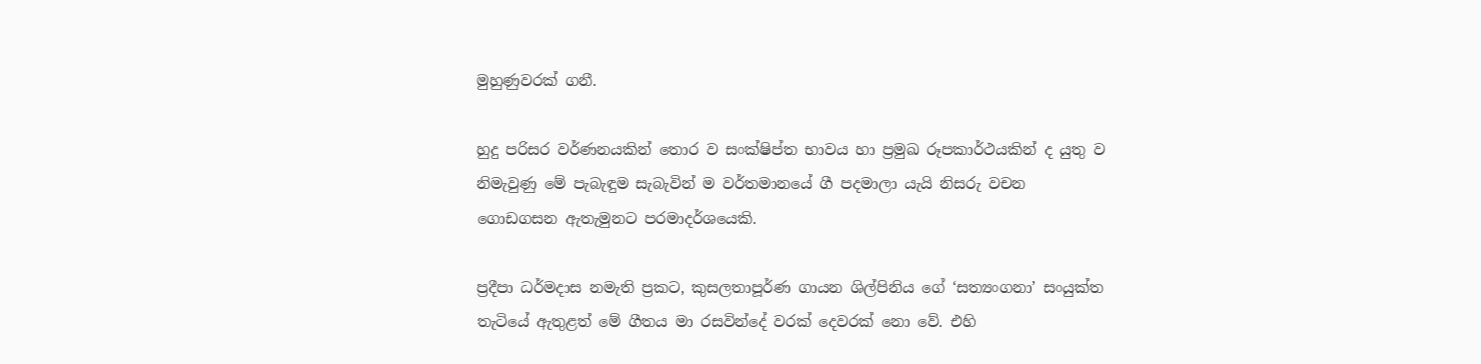මුහුණුවරක් ගනී.

හුදු පරිසර වර්ණනයකින් තොර ව සංක්ෂිප්ත භාවය හා ප්‍රමුඛ රූපකාර්ථයකින් ද යුතු ව නිමැවුණු මේ පැබැඳුම සැබැවින් ම වර්තමානයේ ගී පදමාලා යැයි නිසරු වචන ගොඩගසන ඇතැමුනට පරමාදර්ශයෙකි.

ප්‍රදීපා ධර්මදාස නමැති ප්‍රකට, කුසලතාපූර්ණ ගායන ශිල්පිනිය ගේ ‘සත්‍යංගනා’ සංයුක්ත තැටියේ ඇතුළත් මේ ගීතය මා රසවින්දේ වරක් දෙවරක් නො වේ. එහි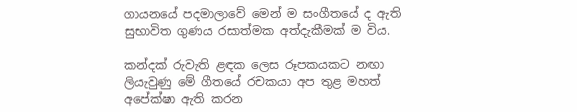ගායනයේ පදමාලාවේ මෙන් ම සංගීතයේ ද ඇති සුභාවිත ගුණය රසාත්මක අත්දැකීමක් ම විය.

කන්දක් රුවැති ළඳක ලෙස රූපකයකට නඟා ලියැවුණු මේ ගීතයේ රචකයා අප තුළ මහත් අපේක්ෂා ඇති කරන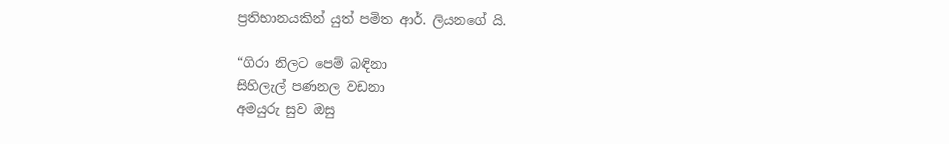ප්‍රතිභානයකින් යුත් පමිත ආර්. ලියනගේ යි.

“ගිරා නිලට පෙම් බඳිනා
සිහිලැල් පණනල වඩනා
අමයුරු සුව ඔසු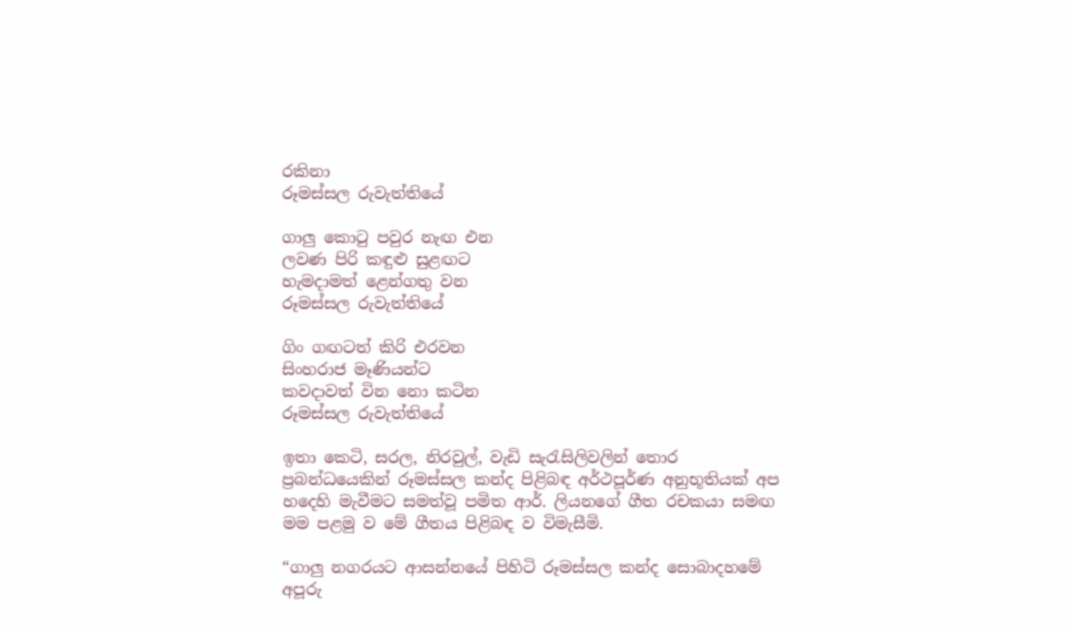රකිනා
රූමස්සල රුවැත්තියේ

ගාලු කොටු පවුර නැඟ එන
ලවණ පිරි කඳුළු සුළඟට
හැමදාමත් ළෙන්ගතු වන
රූමස්සල රුවැත්තියේ

ගිං ගඟටත් කිරි එරවන
සිංහරාජ මෑණියන්ට
කවදාවත් වින නො කටින
රූමස්සල රුවැත්තියේ

ඉතා කෙටි, සරල, නිරවුල්, වැඩි සැරැසිලිවලින් තොර ප්‍රබන්ධයෙකින් රූමස්සල කන්ද පිළිබඳ අර්ථපූර්ණ අනුභූතියක් අප හදෙහි මැවීමට සමත්වූ පමිත ආර්. ලියනගේ ගීත රචකයා සමඟ මම පළමු ව මේ ගීතය පිළිබඳ ව විමැසීමි.

“ගාලු නගරයට ආසන්නයේ පිහිටි රූමස්සල කන්ද සොබාදහමේ අපූරු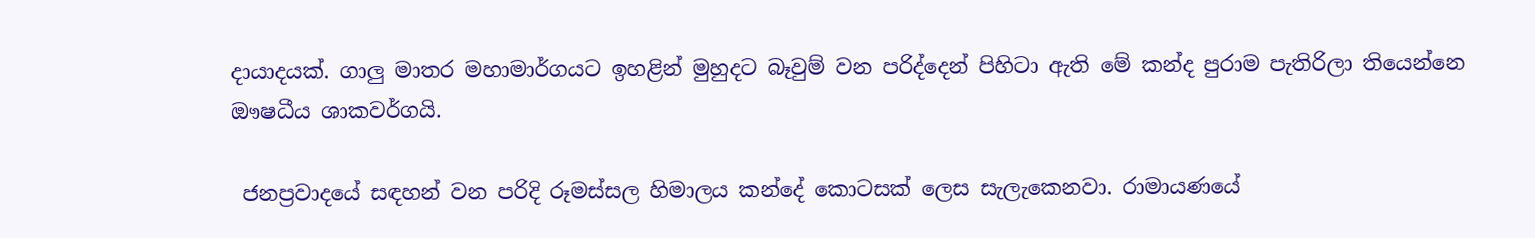දායාදයක්. ගාලු මාතර මහාමාර්ගයට ඉහළින් මුහුදට බෑවුම් වන පරිද්දෙන් පිහිටා ඇති මේ කන්ද පුරාම පැතිරිලා තියෙන්නෙ ඖෂධීය ශාකවර්ගයි.

 ජනප්‍රවාදයේ සඳහන් වන පරිදි රූමස්සල හිමාලය කන්දේ කොටසක් ලෙස සැලැකෙනවා. රාමායණයේ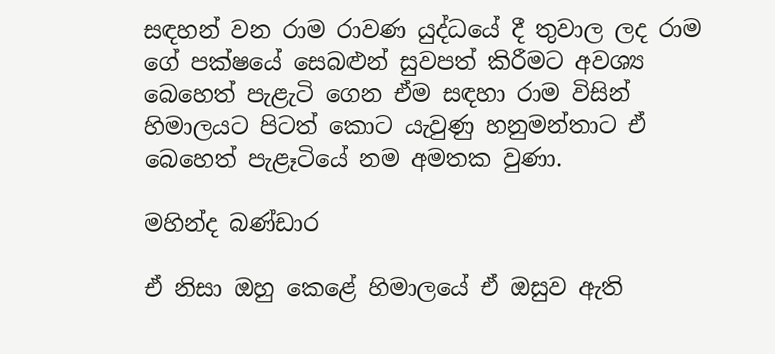සඳහන් වන රාම රාවණ යුද්ධයේ දී තුවාල ලද රාම ගේ පක්ෂයේ සෙබළුන් සුවපත් කිරීමට අවශ්‍ය බෙහෙත් පැළැටි ගෙන ඒම සඳහා රාම විසින් හිමාලයට පිටත් කොට යැවුණු හනුමන්තාට ඒ බෙහෙත් පැළෑටියේ නම අමතක වුණා.

මහින්ද බණ්ඩාර

ඒ නිසා ඔහු කෙළේ හිමාලයේ ඒ ඔසුව ඇති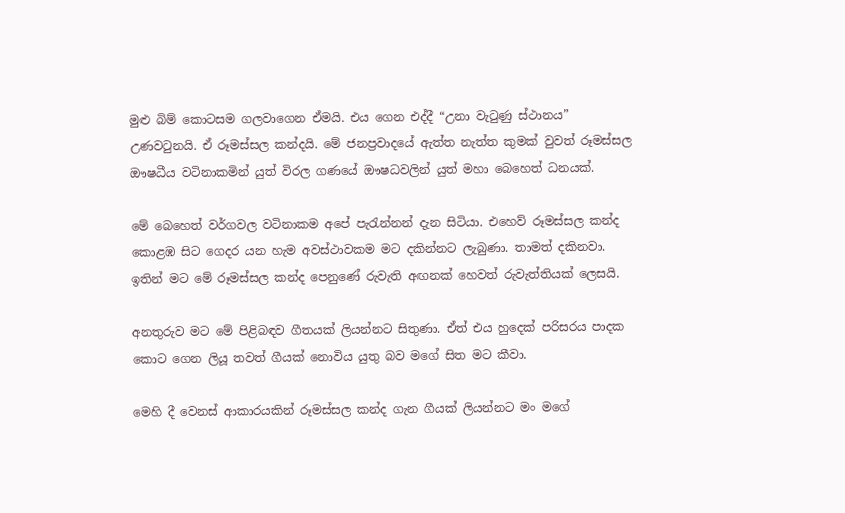මුළු බිම් කොටසම ගලවාගෙන ඒමයි. එය ගෙන එද්දී “උනා වැටුණු ස්ථානය” උණවටුනයි. ඒ රූමස්සල කන්දයි. මේ ජනප්‍රවාදයේ ඇත්ත නැත්ත කුමක් වුවත් රූමස්සල ඖෂධීය වටිනාකමින් යුත් විරල ගණයේ ඖෂධවලින් යුත් මහා බෙහෙත් ධනයක්.

මේ බෙහෙත් වර්ගවල වටිනාකම අපේ පැරැන්නන් දැන සිටියා. එහෙව් රූමස්සල කන්ද කොළඹ සිට ගෙදර යන හැම අවස්ථාවකම මට දකින්නට ලැබුණා. තාමත් දකිනවා. ඉතින් මට මේ රූමස්සල කන්ද පෙනුණේ රුවැති අඟනක් හෙවත් රුවැත්තියක් ලෙසයි.

අනතුරුව මට මේ පිළිබඳව ගීතයක් ලියන්නට සිතුණා. ඒත් එය හුදෙක් පරිසරය පාදක කොට ගෙන ලියූ තවත් ගීයක් නොවිය යුතු බව මගේ සිත මට කීවා.

මෙහි දී වෙනස් ආකාරයකින් රූමස්සල කන්ද ගැන ගීයක් ලියන්නට මං මගේ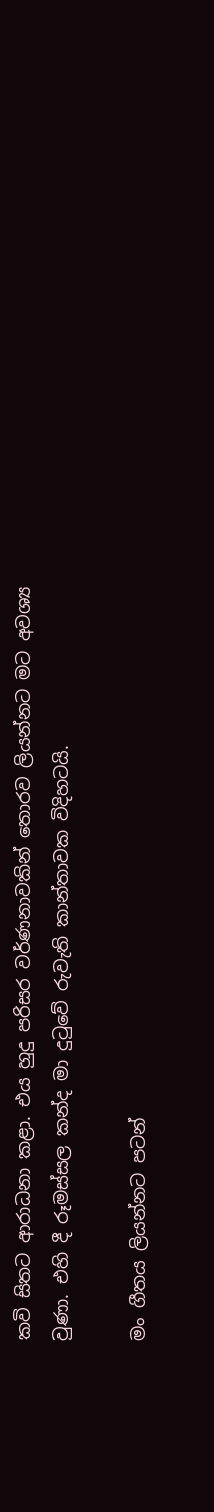කවි සිතට ආරාධනා කළා. එය හුදු පරිසර වර්ණනාවකින් තොරව ලියන්නට මට අවශ්‍ය වුණා. එහි දී රූමස්සල කන්ද මා දුටුවේ රුවැති කාන්තාවක විදිහටයි.

මං ගීතය ලියන්නට පටන්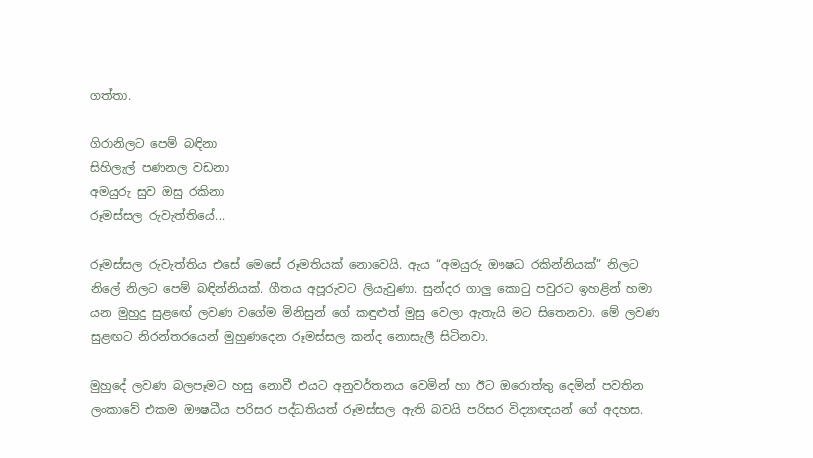ගත්තා.

ගිරානිලට පෙම් බඳිනා
සිහිලැල් පණනල වඩනා
අමයුරු සුව ඔසු රකිනා
රූමස්සල රුවැත්තියේ...

රූමස්සල රුවැත්තිය එසේ මෙසේ රූමතියක් නොවෙයි. ඇය “අමයුරු ඖෂධ රකින්නියක්” නිලට නිලේ නිලට පෙම් බඳින්නියක්. ගීතය අපූරුවට ලියැවුණා. සුන්දර ගාලු කොටු පවුරට ඉහළින් හමා යන මුහුදු සුළඟේ ලවණ වගේම මිනිසුන් ගේ කඳුළුත් මුසු වෙලා ඇතැයි මට සිතෙනවා. මේ ලවණ සුළඟට නිරන්තරයෙන් මුහුණදෙන රූමස්සල කන්ද නොසැලී සිටිනවා.

මුහුදේ ලවණ බලපෑමට හසු නොවී එයට අනුවර්තනය වෙමින් හා ඊට ඔරොත්තු දෙමින් පවතින ලංකාවේ එකම ඖෂධීය පරිසර පද්ධතියත් රූමස්සල ඇති බවයි පරිසර විද්‍යාඥයන් ගේ අදහස.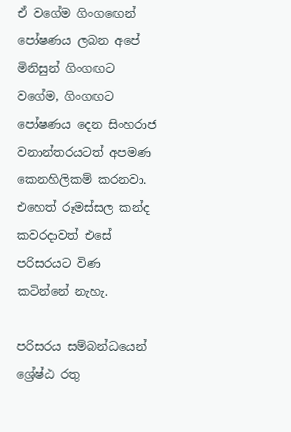ඒ වගේම ගිංගඟෙන් පෝෂණය ලබන අපේ මිනිසුන් ගිංගඟට වගේම, ගිංගඟට පෝෂණය දෙන සිංහරාජ වනාන්තරයටත් අපමණ කෙනහිලිකම් කරනවා. එහෙත් රූමස්සල කන්ද කවරදාවත් එසේ පරිසරයට විණ කටින්නේ නැහැ.

පරිසරය සම්බන්ධයෙන් ශ්‍රේෂ්ඨ රතු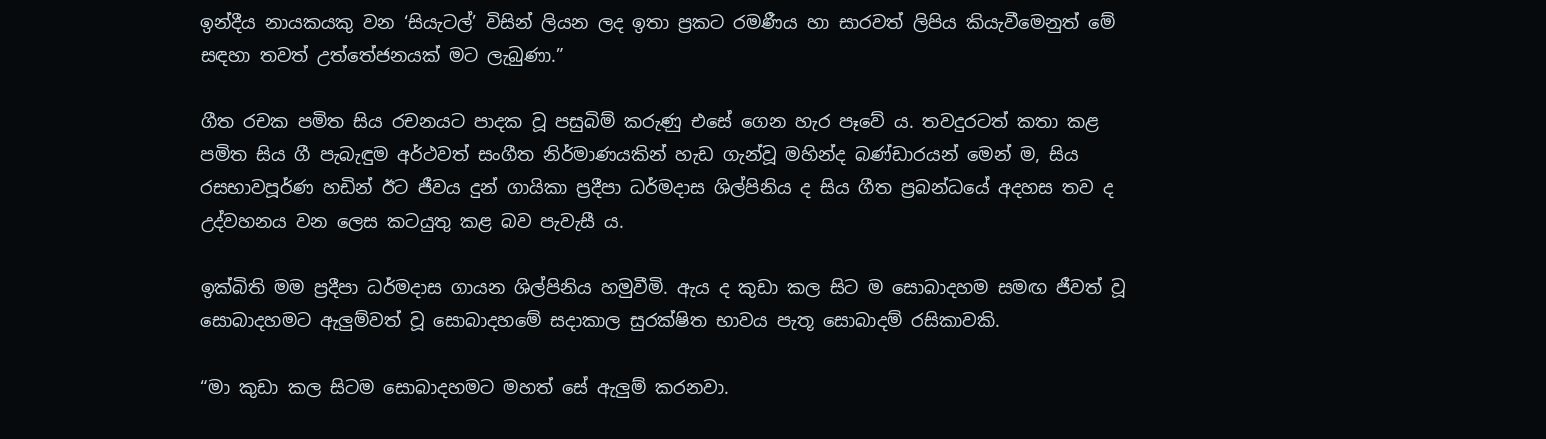ඉන්දීය නායකයකු වන ‘සියැටල්’ විසින් ලියන ලද ඉතා ප්‍රකට රමණීය හා සාරවත් ලිපිය කියැවීමෙනුත් මේ සඳහා තවත් උත්තේජනයක් මට ලැබුණා.”

ගීත රචක පමිත සිය රචනයට පාදක වූ පසුබිම් කරුණු එසේ ගෙන හැර පෑවේ ය. තවදුරටත් කතා කළ පමිත සිය ගී පැබැඳුම අර්ථවත් සංගීත නිර්මාණයකින් හැඩ ගැන්වූ මහින්ද බණ්ඩාරයන් මෙන් ම, සිය රසභාවපූර්ණ හඩින් ඊට ජීවය දුන් ගායිකා ප්‍රදීපා ධර්මදාස ශිල්පිනිය ද සිය ගීත ප්‍රබන්ධයේ අදහස තව ද උද්වහනය වන ලෙස කටයුතු කළ බව පැවැසී ය.

ඉක්බිති මම ප්‍රදීපා ධර්මදාස ගායන ශිල්පිනිය හමුවීමි. ඇය ද කුඩා කල සිට ම සොබාදහම සමඟ ජීවත් වූ සොබාදහමට ඇලුම්වත් වූ සොබාදහමේ සදාකාල සුරක්ෂිත භාවය පැතූ සොබාදම් රසිකාවකි.

“මා කුඩා කල සිටම සොබාදහමට මහත් සේ ඇලුම් කරනවා.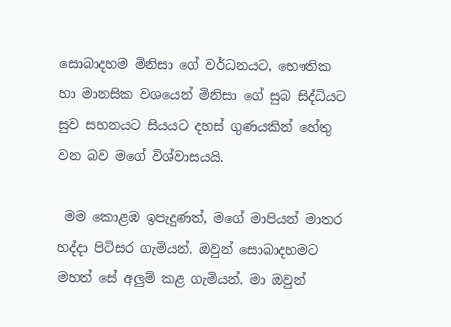සොබාදහම මිනිසා ගේ වර්ධනයට, භෞතික හා මානසික වශයෙන් මිනිසා ගේ සුබ සිද්ධියට සුව සහනයට සියයට දහස් ගුණයකින් හේතු වන බව මගේ විශ්වාසයයි.

 මම කොළඹ ඉපැදුණත්, මගේ මාපියන් මාතර හද්දා පිටිසර ගැමියන්. ඔවුන් සොබාදහමට මහත් සේ අලුම් කළ ගැමියන්. මා ඔවුන්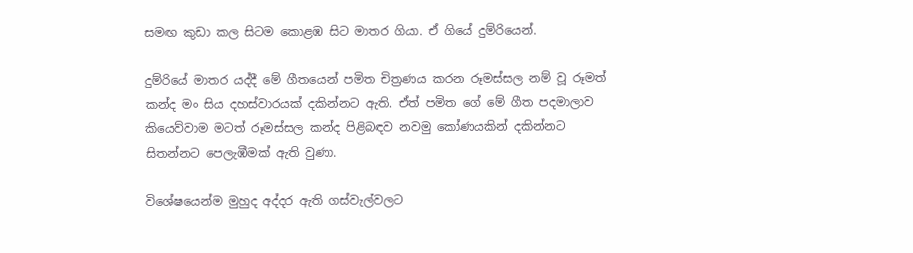සමඟ කුඩා කල සිටම කොළඹ සිට මාතර ගියා. ඒ ගියේ දුම්රියෙන්.

දුම්රියේ මාතර යද්දී මේ ගීතයෙන් පමිත චිත්‍රණය කරන රූමස්සල නම් වූ රූමත් කන්ද මං සිය දහස්වාරයක් දකින්නට ඇති. ඒත් පමිත ගේ මේ ගීත පදමාලාව කියෙව්වාම මටත් රූමස්සල කන්ද පිළිබඳව නවමු කෝණයකින් දකින්නට සිතන්නට පෙලැඹීමක් ඇති වුණා.

විශේෂයෙන්ම මුහුද අද්දර ඇති ගස්වැල්වලට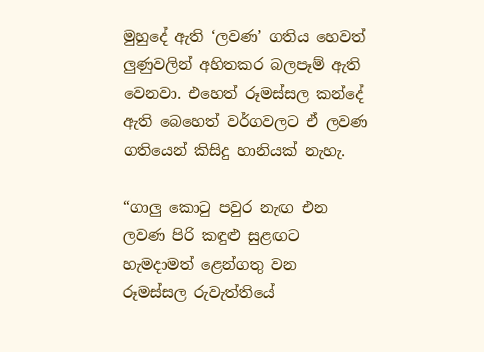මුහුදේ ඇති ‘ලවණ’ ගතිය හෙවත් ලුණුවලින් අහිතකර බලපෑම් ඇති වෙනවා. එහෙත් රූමස්සල කන්දේ ඇති බෙහෙත් වර්ගවලට ඒ ලවණ ගතියෙන් කිසිදු හානියක් නැහැ.

“ගාලු කොටු පවුර නැඟ එන
ලවණ පිරි කඳුළු සුළඟට
හැමදාමත් ළෙන්ගතු වන
රූමස්සල රුවැත්තියේ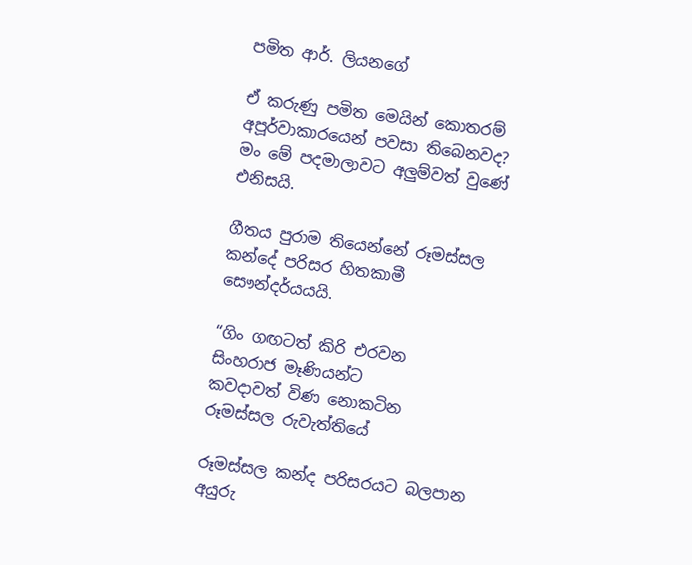පමිත ආර්. ලියනගේ

ඒ කරුණු පමිත මෙයින් කොතරම් අපූර්වාකාරයෙන් පවසා තිබෙනවද? මං මේ පදමාලාවට අලුම්වත් වුණේ එනිසයි.

ගීතය පුරාම තියෙන්නේ රූමස්සල කන්දේ පරිසර හිතකාමී සෞන්දර්යයයි.

“ගිං ගඟටත් කිරි එරවන
සිංහරාජ මෑණියන්ට
කවදාවත් විණ නොකටින
රූමස්සල රුවැත්තියේ

රූමස්සල කන්ද පරිසරයට බලපාන අයුරු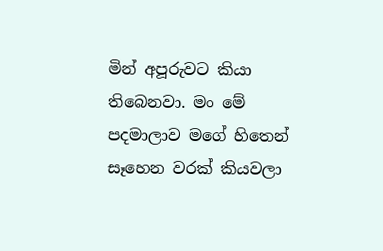මින් අපූරුවට කියා තිබෙනවා. මං මේ පදමාලාව මගේ හිතෙන් සෑහෙන වරක් කියවලා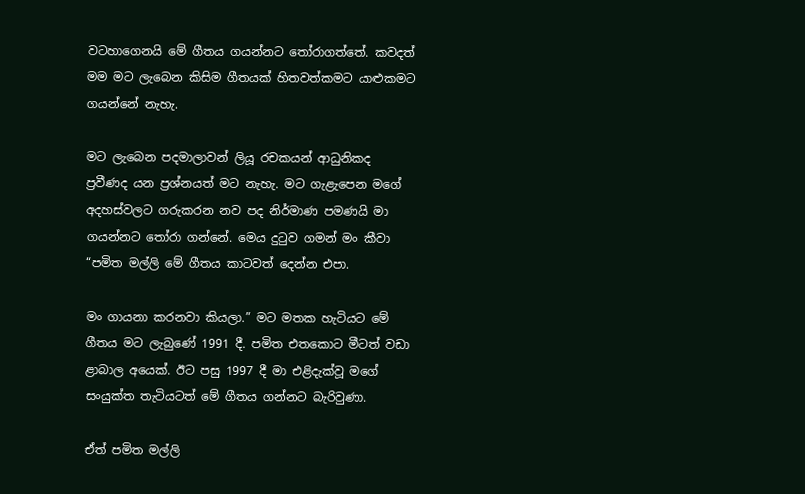වටහාගෙනයි මේ ගීතය ගයන්නට තෝරාගත්තේ. කවදත් මම මට ලැබෙන කිසිම ගීතයක් හිතවත්කමට යාළුකමට ගයන්නේ නැහැ.

මට ලැබෙන පදමාලාවන් ලියූ රචකයන් ආධුනිකද ප්‍රවීණද යන ප්‍රශ්නයත් මට නැහැ. මට ගැළැපෙන මගේ අදහස්වලට ගරුකරන නව පද නිර්මාණ පමණයි මා ගයන්නට තෝරා ගන්නේ. මෙය දුටුව ගමන් මං කීවා “පමිත මල්ලි මේ ගීතය කාටවත් දෙන්න එපා.

මං ගායනා කරනවා කියලා.” මට මතක හැටියට මේ ගීතය මට ලැබුණේ 1991 දී. පමිත එතකොට මීටත් වඩා ළාබාල අයෙක්. ඊට පසු 1997 දී මා එළිදැක්වූ මගේ සංයුක්ත තැටියටත් මේ ගීතය ගන්නට බැරිවුණා.

ඒත් පමිත මල්ලි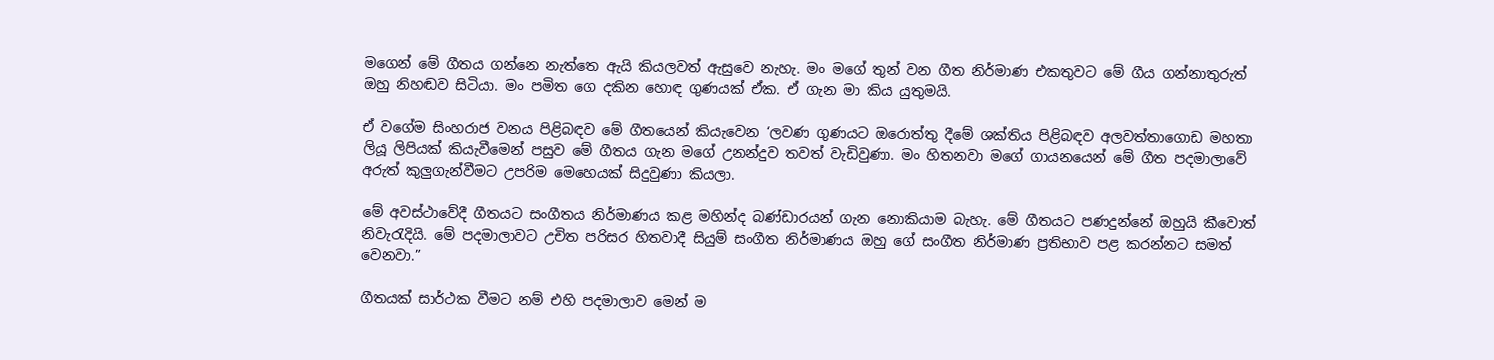මගෙන් මේ ගීතය ගන්නෙ නැත්තෙ ඇයි කියලවත් ඇසුවෙ නැහැ. මං මගේ තුන් වන ගීත නිර්මාණ එකතුවට මේ ගීය ගන්නාතුරුත් ඔහු නිහඬව සිටියා. මං පමිත ගෙ දකින හොඳ ගුණයක් ඒක. ඒ ගැන මා කිය යුතුමයි.

ඒ වගේම සිංහරාජ වනය පිළිබඳව මේ ගීතයෙන් කියැවෙන ‘ලවණ ගුණයට ඔරොත්තු දීමේ ශක්තිය පිළිබඳව අලවත්තාගොඩ මහතා ලියූ ලිපියක් කියැවීමෙන් පසුව මේ ගීතය ගැන මගේ උනන්දුව තවත් වැඩිවුණා. මං හිතනවා මගේ ගායනයෙන් මේ ගීත පදමාලාවේ අරුත් කුලුගැන්වීමට උපරිම මෙහෙයක් සිදුවුණා කියලා.

මේ අවස්ථාවේදී ගීතයට සංගීතය නිර්මාණය කළ මහින්ද බණ්ඩාරයන් ගැන නොකියාම බැහැ. මේ ගීතයට පණදුන්නේ ඔහුයි කීවොත් නිවැරැදියි. මේ පදමාලාවට උචිත පරිසර හිතවාදී සියුම් සංගීත නිර්මාණය ඔහු ගේ සංගීත නිර්මාණ ප්‍රතිභාව පළ කරන්නට සමත් වෙනවා.”

ගීතයක් සාර්ථක වීමට නම් එහි පදමාලාව මෙන් ම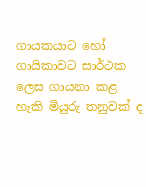ගායකයාට හෝ ගායිකාවට සාර්ථක ලෙස ගායනා කළ හැකි මියුරු තනුවක් ද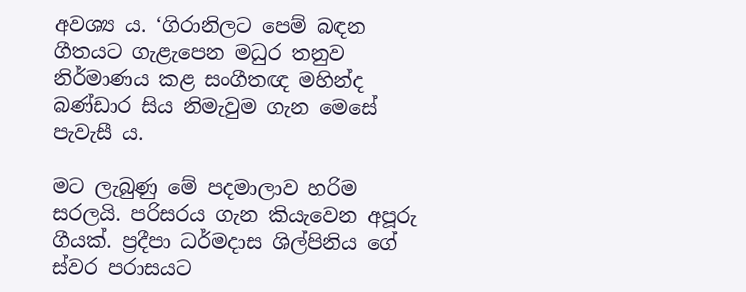අවශ්‍ය ය. ‘ගිරානිලට පෙම් බඳන ගීතයට ගැළැපෙන මධුර තනුව නිර්මාණය කළ සංගීතඥ මහින්ද බණ්ඩාර සිය නිමැවුම ගැන මෙසේ පැවැසී ය.

මට ලැබුණු මේ පදමාලාව හරිම සරලයි. පරිසරය ගැන කියැවෙන අපූරු ගීයක්. ප්‍රදීපා ධර්මදාස ශිල්පිනිය ගේ ස්වර පරාසයට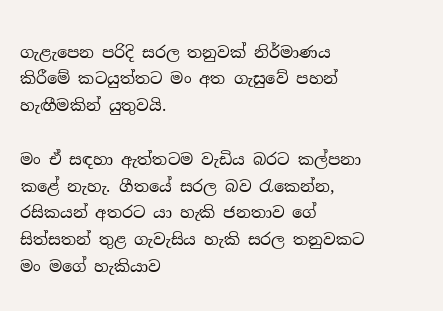ගැළැපෙන පරිදි සරල තනුවක් නිර්මාණය කිරීමේ කටයුත්තට මං අත ගැසුවේ පහන් හැඟීමකින් යුතුවයි.

මං ඒ සඳහා ඇත්තටම වැඩිය බරට කල්පනා කළේ නැහැ. ගීතයේ සරල බව රැකෙන්න, රසිකයන් අතරට යා හැකි ජනතාව ගේ සිත්සතන් තුළ ගැවැසිය හැකි සරල තනුවකට මං මගේ හැකියාව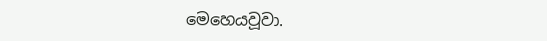මෙහෙයවූවා.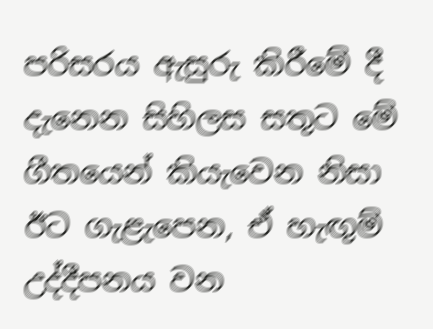පරිසරය ඇසුරු කිරීමේ දී දැනෙන සිහිලස සතුට මේ ගීතයෙන් කියැවෙන නිසා ඊට ගැළැපෙන, ඒ හැඟුම් උද්දීපනය වන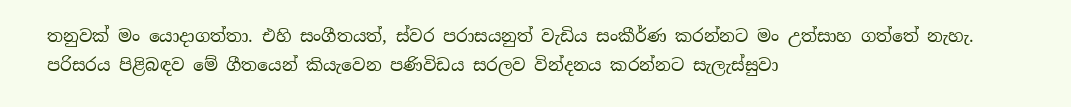තනුවක් මං යොදාගත්තා. එහි සංගීතයත්, ස්වර පරාසයනුත් වැඩිය සංකීර්ණ කරන්නට මං උත්සාහ ගත්තේ නැහැ. පරිසරය පිළිබඳව මේ ගීතයෙන් කියැවෙන පණිවිඩය සරලව වින්දනය කරන්නට සැලැස්සුවා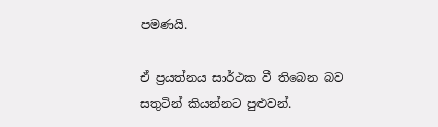පමණයි.

ඒ ප්‍රයත්නය සාර්ථක වී තිබෙන බව සතුටින් කියන්නට පුළුවන්.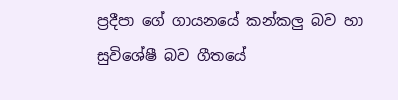ප්‍රදීපා ගේ ගායනයේ කන්කලු බව හා සුවිශේෂී බව ගීතයේ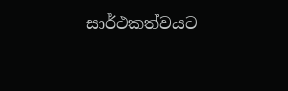සාර්ථකත්වයට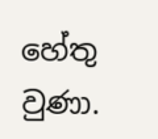හේතු වුණා.